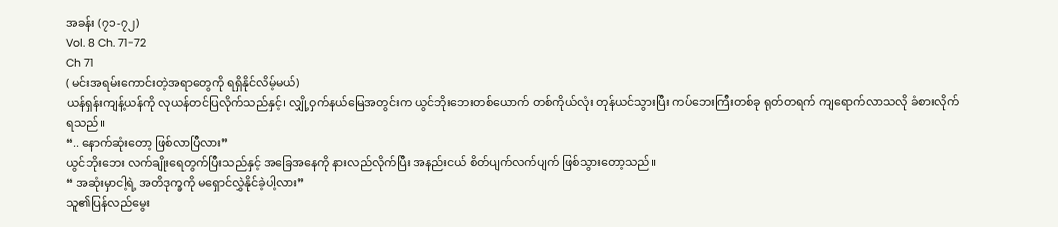အခန်း (၇၁-၇၂)
Vol. 8 Ch. 71-72
Ch 71
( မင်းအရမ်းကောင်းတဲ့အရာတွေကို ရရှိနိုင်လိမ့်မယ်)
ယန်ရှန်းကျန့်ယန်ကို လုယန်တင်ပြလိုက်သည်နှင့်၊ လျှို့ဝှက်နယ်မြေအတွင်းက ယွင်ဘိုးဘေးတစ်ယောက် တစ်ကိုယ်လုံး တုန်ယင်သွားပြီး ကပ်ဘေးကြီးတစ်ခု ရုတ်တရက် ကျရောက်လာသလို ခံစားလိုက်ရသည်။
“.. နောက်ဆုံးတော့ ဖြစ်လာပြီလား”
ယွင်ဘိုးဘေး လက်ချိုးရေတွက်ပြီးသည်နှင့် အခြေအနေကို နားလည်လိုက်ပြီး အနည်းငယ် စိတ်ပျက်လက်ပျက် ဖြစ်သွားတော့သည်။
“ အဆုံးမှာငါ့ရဲ့ အတိဒုက္ခကို မရှောင်လွှဲနိုင်ခဲ့ပါ့လား”
သူ၏ပြန်လည်မွေး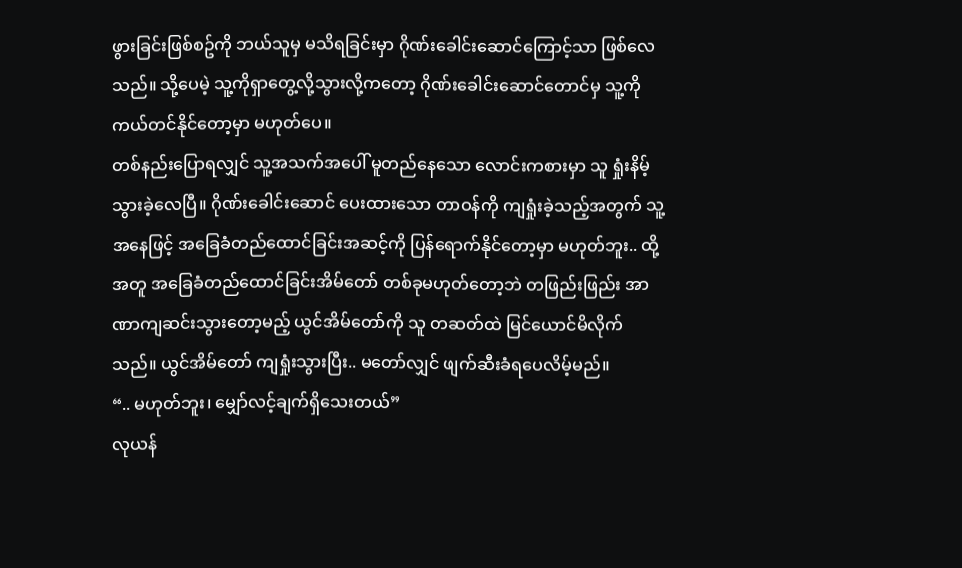ဖွားခြင်းဖြစ်စဥ်ကို ဘယ်သူမှ မသိရခြင်းမှာ ဂိုဏ်းခေါင်းဆောင်ကြောင့်သာ ဖြစ်လေသည်။ သို့ပေမဲ့ သူ့ကိုရှာတွေ့လို့သွားလို့ကတော့ ဂိုဏ်းခေါင်းဆောင်တောင်မှ သူ့ကို ကယ်တင်နိုင်တော့မှာ မဟုတ်ပေ။
တစ်နည်းပြောရလျှင် သူ့အသက်အပေါ် မူတည်နေသော လောင်းကစားမှာ သူ ရှုံးနိမ့်သွားခဲ့လေပြီ။ ဂိုဏ်းခေါင်းဆောင် ပေးထားသော တာဝန်ကို ကျရှုံးခဲ့သည့်အတွက် သူ့အနေဖြင့် အခြေခံတည်ထောင်ခြင်းအဆင့်ကို ပြန်ရောက်နိုင်တော့မှာ မဟုတ်ဘူး.. ထို့အတူ အခြေခံတည်ထောင်ခြင်းအိမ်တော် တစ်ခုမဟုတ်တော့ဘဲ တဖြည်းဖြည်း အာဏာကျဆင်းသွားတော့မည့် ယွင်အိမ်တော်ကို သူ တဆတ်ထဲ မြင်ယောင်မိလိုက်သည်။ ယွင်အိမ်တော် ကျရှုံးသွားပြီး.. မတော်လျှင် ဖျက်ဆီးခံရပေလိမ့်မည်။
“.. မဟုတ်ဘူး၊ မျှော်လင့်ချက်ရှိသေးတယ်”
လုယန်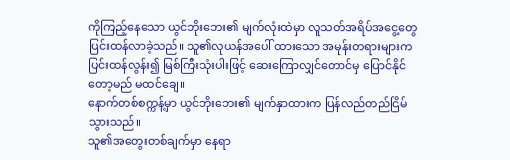ကိုကြည့်နေသော ယွင်ဘိုးဘေး၏ မျက်လုံးထဲမှာ လူသတ်အရိပ်အငွေ့တွေ ပြင်းထန်လာခဲ့သည်။ သူ၏လုယန်အပေါ် ထားသော အမုန်းတရားများက ပြင်းထန်လွန်း၍ မြစ်ကြီးသုံးပါးဖြင့် ဆေးကြောလျှင်တောင်မှ ပြောင်နိုင်တော့မည် မထင်ချေ။
နောက်တစ်စက္ကန့်မှာ ယွင်ဘိုးဘေး၏ မျက်နှာထားက ပြန်လည်တည်ငြိမ်သွားသည်။
သူ၏အတွေးတစ်ချက်မှာ နေရာ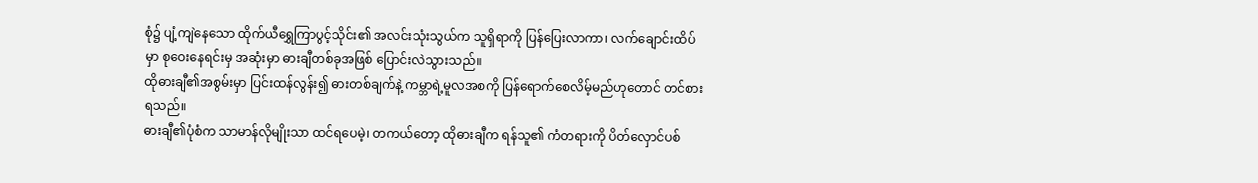စုံ၌ ပျံ့ကျဲနေသော ထိုက်ယီရွှေကြာပွင့်သိုင်း၏ အလင်းသုံးသွယ်က သူရှိရာကို ပြန်ပြေးလာကာ၊ လက်ချောင်းထိပ်မှာ စုဝေးနေရင်းမှ အဆုံးမှာ ဓားချီတစ်ခုအဖြစ် ပြောင်းလဲသွားသည်။
ထိုဓားချီ၏အစွမ်းမှာ ပြင်းထန်လွန်း၍ ဓားတစ်ချက်နဲ့ ကမ္ဘာရဲ့မူလအစကို ပြန်ရောက်စေလိမ့်မည်ဟုတောင် တင်စားရသည်။
ဓားချီ၏ပုံစံက သာမာန်လိုမျိုးသာ ထင်ရပေမဲ့၊ တကယ်တော့ ထိုဓားချီက ရန်သူ၏ ကံတရားကို ပိတ်လှောင်ပစ်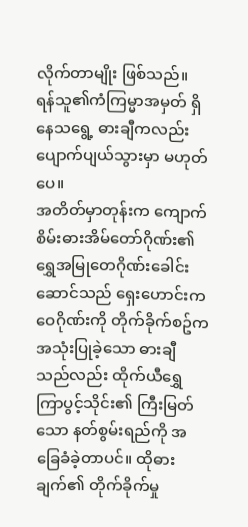လိုက်တာမျိုး ဖြစ်သည်။ ရန်သူ၏ကံကြမ္မာအမှတ် ရှိနေသရွေ့ ဓားချီကလည်း ပျောက်ပျယ်သွားမှာ မဟုတ်ပေ။
အတိတ်မှာတုန်းက ကျောက်စိမ်းဓားအိမ်တော်ဂိုဏ်း၏ ရွှေအမြုတေဂိုဏ်းခေါင်းဆောင်သည် ရှေးဟောင်းကဝေဂိုဏ်းကို တိုက်ခိုက်စဥ်က အသုံးပြုခဲ့သော ဓားချီသည်လည်း ထိုက်ယီရွှေကြာပွင့်သိုင်း၏ ကြီးမြတ်သော နတ်စွမ်းရည်ကို အခြေခံခဲ့တာပင်။ ထိုဓားချက်၏ တိုက်ခိုက်မှု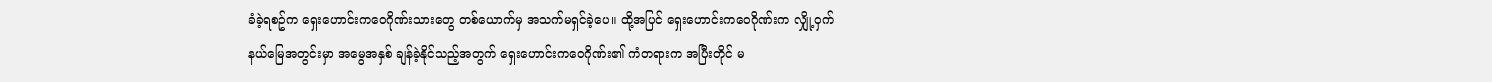ခံခဲ့ရစဥ်က ရှေးဟောင်းကဝေဂိုဏ်းသားတွေ တစ်ယောက်မှ အသက်မရှင်ခဲ့ပေ။ ထို့အပြင် ရှေးဟောင်းကဝေဂိုဏ်းက လျှို့ဝှက်နယ်မြေအတွင်းမှာ အမွေအနှစ် ချန်ခဲ့နိုင်သည့်အတွက် ရှေးဟောင်းကဝေဂိုဏ်း၏ ကံတရားက အပြီးတိုင် မ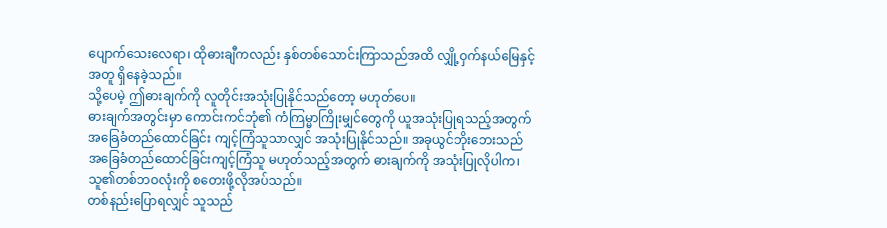ပျောက်သေးလေရာ၊ ထိုဓားချီကလည်း နှစ်တစ်သောင်းကြာသည်အထိ လျှို့ဝှက်နယ်မြေနှင့်အတူ ရှိနေခဲ့သည်။
သို့ပေမဲ့ ဤဓားချက်ကို လူတိုင်းအသုံးပြုနိုင်သည်တော့ မဟုတ်ပေ။
ဓားချက်အတွင်းမှာ ကောင်းကင်ဘုံ၏ ကံကြမ္မာကြိုးမျှင်တွေကို ယူအသုံးပြုရသည့်အတွက် အခြေခံတည်ထောင်ခြင်း ကျင့်ကြံသူသာလျှင် အသုံးပြုနိုင်သည်။ အခုယွင်ဘိုးဘေးသည် အခြေခံတည်ထောင်ခြင်းကျင့်ကြံသူ မဟုတ်သည့်အတွက် ဓားချက်ကို အသုံးပြုလိုပါက၊ သူ၏တစ်ဘဝလုံးကို စတေးဖို့လိုအပ်သည်။
တစ်နည်းပြောရလျှင် သူသည်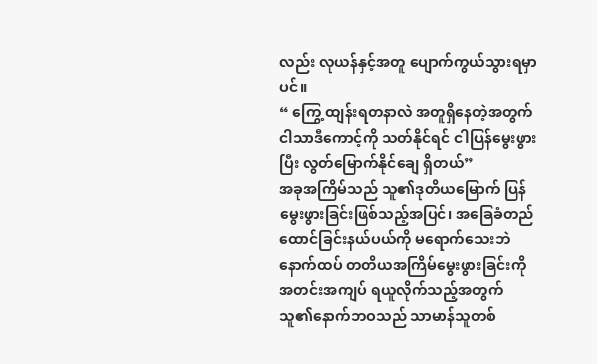လည်း လုယန်နှင့်အတူ ပျောက်ကွယ်သွားရမှာပင်။
“ ကြွေ့ထျန်းရတနာလဲ အတူရှိနေတဲ့အတွက် ငါသာဒီကောင့်ကို သတ်နိုင်ရင် ငါပြန်မွေးဖွားပြီး လွတ်မြောက်နိုင်ချေ ရှိတယ်”
အခုအကြိမ်သည် သူ၏ဒုတိယမြောက် ပြန်မွေးဖွားခြင်းဖြစ်သည့်အပြင်၊ အခြေခံတည်ထောင်ခြင်းနယ်ပယ်ကို မရောက်သေးဘဲ နောက်ထပ် တတိယအကြိမ်မွေးဖွားခြင်းကို အတင်းအကျပ် ရယူလိုက်သည့်အတွက် သူ၏နောက်ဘဝသည် သာမာန်သူတစ်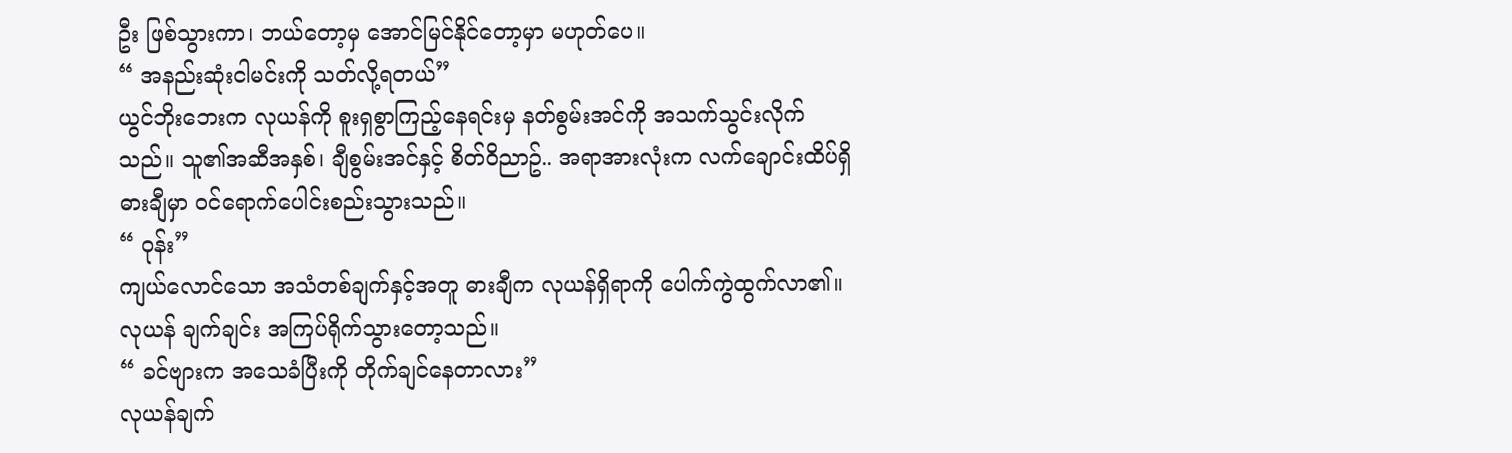ဦး ဖြစ်သွားကာ၊ ဘယ်တော့မှ အောင်မြင်နိုင်တော့မှာ မဟုတ်ပေ။
“ အနည်းဆုံးငါမင်းကို သတ်လို့ရတယ်”
ယွင်ဘိုးဘေးက လုယန်ကို စူးရှစွာကြည့်နေရင်းမှ နတ်စွမ်းအင်ကို အသက်သွင်းလိုက်သည်။ သူ၏အဆီအနှစ်၊ ချီစွမ်းအင်နှင့် စိတ်ဝိညာဥ်.. အရာအားလုံးက လက်ချောင်းထိပ်ရှိ ဓားချီမှာ ဝင်ရောက်ပေါင်းစည်းသွားသည်။
“ ဝုန်း”
ကျယ်လောင်သော အသံတစ်ချက်နှင့်အတူ ဓားချီက လုယန်ရှိရာကို ပေါက်ကွဲထွက်လာ၏။ လုယန် ချက်ချင်း အကြပ်ရိုက်သွားတော့သည်။
“ ခင်ဗျားက အသေခံပြီးကို တိုက်ချင်နေတာလား”
လုယန်ချက်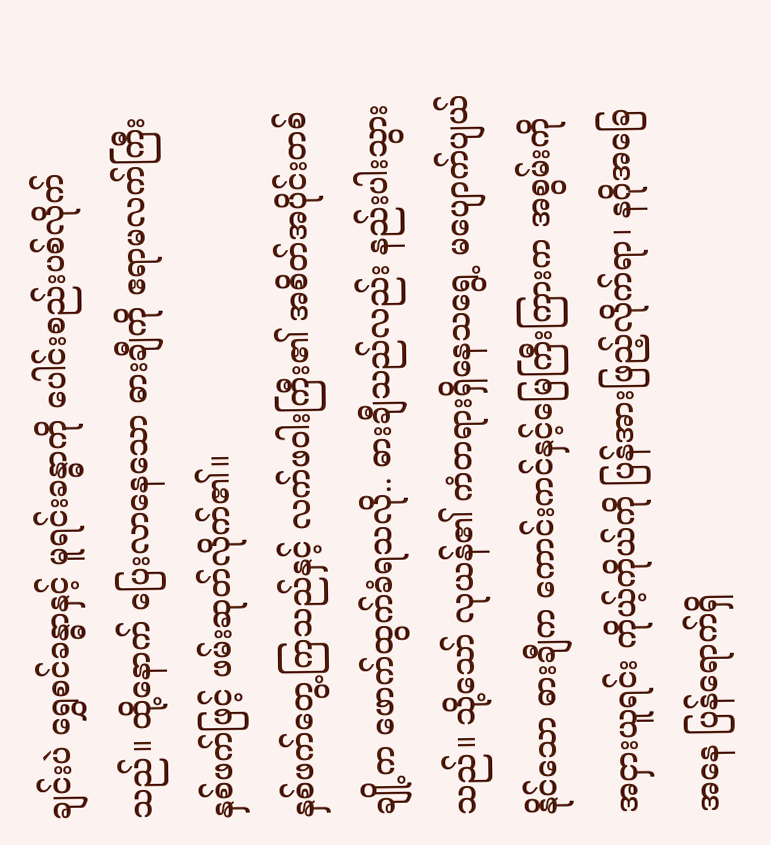ချင်းပဲ ရွှေစင်ခန္ဓာနှင့် မူရင်းခန္ဓာကို ပေါင်းစည်းပစ်လိုက်သည်။ ထို့နောက် ပြေးလာနေသော ဓားချီကို ဧရာမလက်ကြီးနှစ်ဖက်ဖြင့် ဖမ်းဆုတ်လိုက်၏။
နှစ်ဖက်တွေ့ကြသည်နှင့် လက်ဖဝါးကြီး၏ အစိတ်အပိုင်းတစ်ချို့က ဖောက်ထွက်ခံရသလို.. ဓားချီသည်လည်း နည်းပါးသွားသည်။ သို့သော် လုယန်၏ ကံတရားရှိနေသရွေ့ မပျောက်ပျယ်နိုင်သော ဓားချီက ကောင်းကင်နှင့်မြေကြီးကြားက အစွမ်းကိုအငှားယူရင်း ကိုယ့်ကိုယ်ကို ပြန်အားဖြည့်လိုက်ရာ၊ နဂိုအခြေအနေ ပြန်ရောက်ရှိ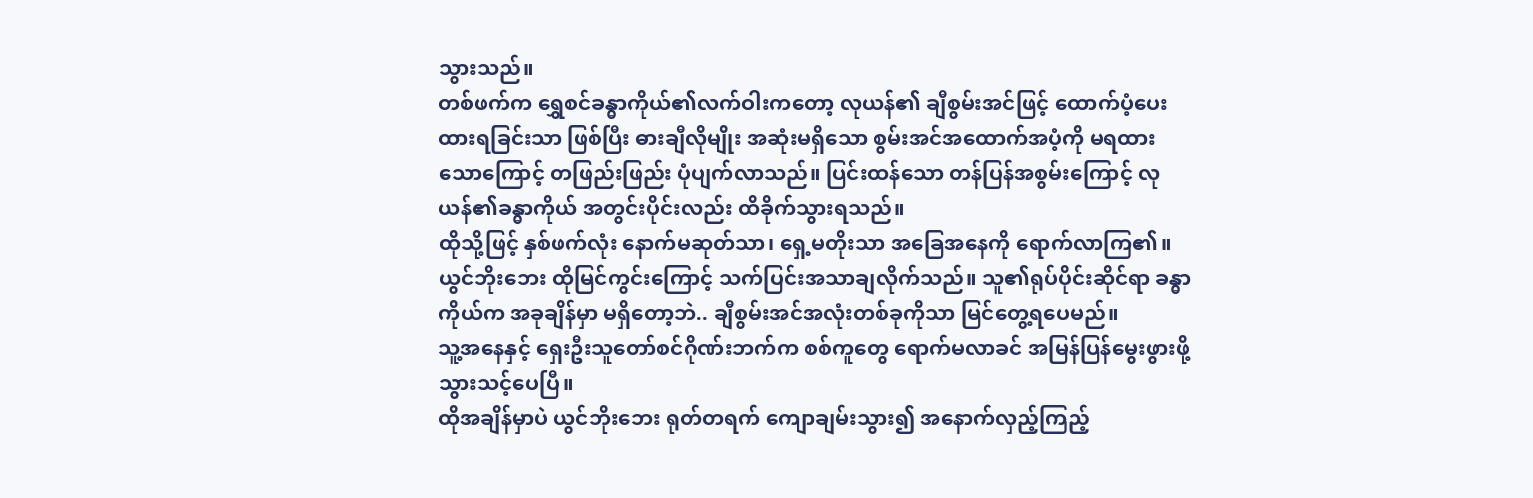သွားသည်။
တစ်ဖက်က ရွှေစင်ခန္ဓာကိုယ်၏လက်ဝါးကတော့ လုယန်၏ ချီစွမ်းအင်ဖြင့် ထောက်ပံ့ပေးထားရခြင်းသာ ဖြစ်ပြီး ဓားချီလိုမျိုး အဆုံးမရှိသော စွမ်းအင်အထောက်အပံ့ကို မရထားသောကြောင့် တဖြည်းဖြည်း ပုံပျက်လာသည်။ ပြင်းထန်သော တန်ပြန်အစွမ်းကြောင့် လုယန်၏ခန္ဓာကိုယ် အတွင်းပိုင်းလည်း ထိခိုက်သွားရသည်။
ထိုသို့ဖြင့် နှစ်ဖက်လုံး နောက်မဆုတ်သာ၊ ရှေ့မတိုးသာ အခြေအနေကို ရောက်လာကြ၏။
ယွင်ဘိုးဘေး ထိုမြင်ကွင်းကြောင့် သက်ပြင်းအသာချလိုက်သည်။ သူ၏ရုပ်ပိုင်းဆိုင်ရာ ခန္ဓာကိုယ်က အခုချိန်မှာ မရှိတော့ဘဲ.. ချီစွမ်းအင်အလုံးတစ်ခုကိုသာ မြင်တွေ့ရပေမည်။
သူ့အနေနှင့် ရှေးဦးသူတော်စင်ဂိုဏ်းဘက်က စစ်ကူတွေ ရောက်မလာခင် အမြန်ပြန်မွေးဖွားဖို့ သွားသင့်ပေပြီ။
ထိုအချိန်မှာပဲ ယွင်ဘိုးဘေး ရုတ်တရက် ကျောချမ်းသွား၍ အနောက်လှည့်ကြည့်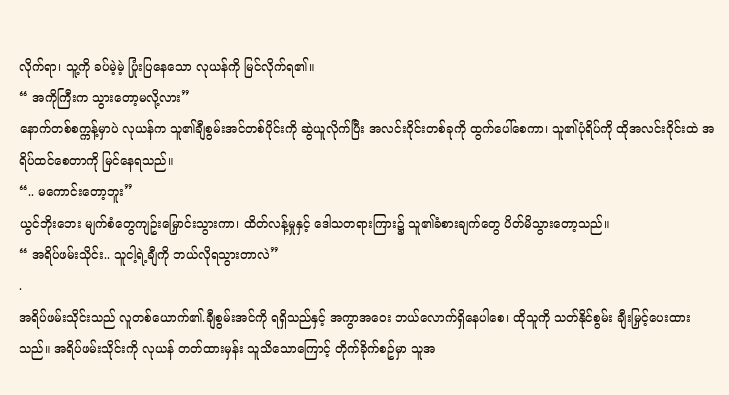လိုက်ရာ၊ သူ့ကို ခပ်မဲ့မဲ့ ပြုံးပြနေသော လုယန်ကို မြင်လိုက်ရ၏။
“ အကိုကြီးက သွားတော့မလို့လား”
နောက်တစ်စက္ကန့်မှာပဲ လုယန်က သူ၏ချီစွမ်းအင်တစ်ပိုင်းကို ဆွဲယူလိုက်ပြီး အလင်းဝိုင်းတစ်ခုကို ထွက်ပေါ်စေကာ၊ သူ၏ပုံရိပ်ကို ထိုအလင်းဝိုင်းထဲ အရိပ်ထင်စေတာကို မြင်နေရသည်။
“.. မကောင်းတော့ဘူး”
ယွင်ဘိုးဘေး မျက်စံတွေကျဥ်းမြှောင်းသွားကာ၊ ထိတ်လန့်မှုနှင့် ဒေါသတရားကြား၌ သူ၏ခံစားချက်တွေ ပိတ်မိသွားတော့သည်။
“ အရိပ်ဖမ်းသိုင်း.. သူငါ့ရဲ့ချီကို ဘယ်လိုရသွားတာလဲ”
.
အရိပ်ဖမ်းသိုင်းသည် လူတစ်ယောက်၏.ချီစွမ်းအင်ကို ရရှိသည်နှင့် အကွာအဝေး ဘယ်လောက်ရှိနေပါစေ၊ ထိုသူကို သတ်နိုင်စွမ်း ချီးမြှင့်ပေးထားသည်။ အရိပ်ဖမ်းသိုင်းကို လုယန် တတ်ထားမှန်း သူသိသောကြောင့် တိုက်ခိုက်စဥ်မှာ သူအ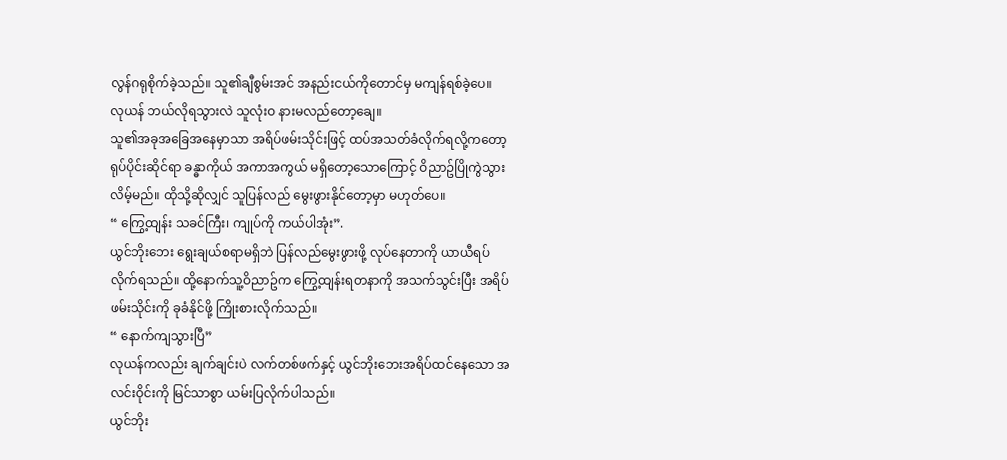လွန်ဂရုစိုက်ခဲ့သည်။ သူ၏ချီစွမ်းအင် အနည်းငယ်ကိုတောင်မှ မကျန်ရစ်ခဲ့ပေ။
လုယန် ဘယ်လိုရသွားလဲ သူလုံးဝ နားမလည်တော့ချေ။
သူ၏အခုအခြေအနေမှာသာ အရိပ်ဖမ်းသိုင်းဖြင့် ထပ်အသတ်ခံလိုက်ရလို့ကတော့ ရုပ်ပိုင်းဆိုင်ရာ ခန္ဓာကိုယ် အကာအကွယ် မရှိတော့သောကြောင့် ဝိညာဥ်ပြိုကွဲသွားလိမ့်မည်။ ထိုသို့ဆိုလျှင် သူပြန်လည် မွေးဖွားနိုင်တော့မှာ မဟုတ်ပေ။
“ ကြွေ့ထျန်း သခင်ကြီး၊ ကျုပ်ကို ကယ်ပါအုံး”.
ယွင်ဘိုးဘေး ရွေးချယ်စရာမရှိဘဲ ပြန်လည်မွေးဖွားဖို့ လုပ်နေတာကို ယာယီရပ်လိုက်ရသည်။ ထို့နောက်သူ့ဝိညာဥ်က ကြွေ့ထျန်းရတနာကို အသက်သွင်းပြီး အရိပ်ဖမ်းသိုင်းကို ခုခံနိုင်ဖို့ ကြိုးစားလိုက်သည်။
“ နောက်ကျသွားပြီ”
လုယန်ကလည်း ချက်ချင်းပဲ လက်တစ်ဖက်နှင့် ယွင်ဘိုးဘေးအရိပ်ထင်နေသော အလင်းဝိုင်းကို မြင်သာစွာ ယမ်းပြလိုက်ပါသည်။
ယွင်ဘိုး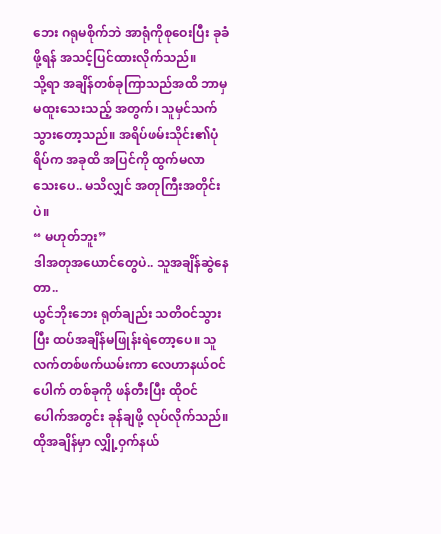ဘေး ဂရုမစိုက်ဘဲ အာရုံကိုစုဝေးပြီး ခုခံဖို့ရန် အသင့်ပြင်ထားလိုက်သည်။
သို့ရာ အချိန်တစ်ခုကြာသည်အထိ ဘာမှမထူးသေးသည့် အတွက်၊ သူမှင်သက်သွားတော့သည်။ အရိပ်ဖမ်းသိုင်း၏ပုံရိပ်က အခုထိ အပြင်ကို ထွက်မလာသေးပေ.. မသိလျှင် အတုကြီးအတိုင်းပဲ။
“ မဟုတ်ဘူး”
ဒါအတုအယောင်တွေပဲ.. သူအချိန်ဆွဲနေတာ..
ယွင်ဘိုးဘေး ရုတ်ချည်း သတိဝင်သွားပြီး ထပ်အချိန်မဖြုန်းရဲတော့ပေ။ သူ လက်တစ်ဖက်ယမ်းကာ လေဟာနယ်ဝင်ပေါက် တစ်ခုကို ဖန်တီးပြီး ထိုဝင်ပေါက်အတွင်း ခုန်ချဖို့ လုပ်လိုက်သည်။
ထိုအချိန်မှာ လျှို့ဝှက်နယ်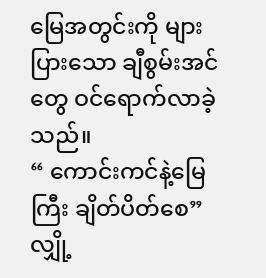မြေအတွင်းကို များပြားသော ချီစွမ်းအင်တွေ ဝင်ရောက်လာခဲ့သည်။
“ ကောင်းကင်နဲ့မြေကြီး ချိတ်ပိတ်စေ”
လျှို့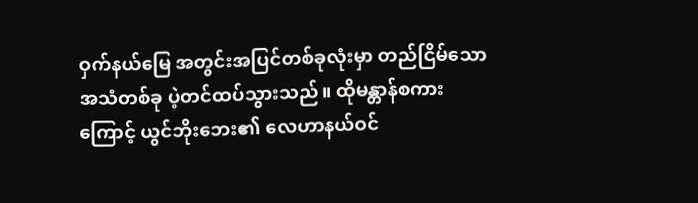ဝှက်နယ်မြေ အတွင်းအပြင်တစ်ခုလုံးမှာ တည်ငြိမ်သောအသံတစ်ခု ပဲ့တင်ထပ်သွားသည်။ ထိုမန္တာန်စကားကြောင့် ယွင်ဘိုးဘေး၏ လေဟာနယ်ဝင်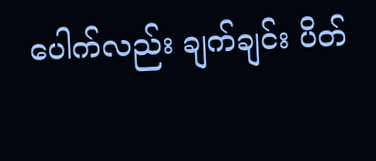ပေါက်လည်း ချက်ချင်း ပိတ်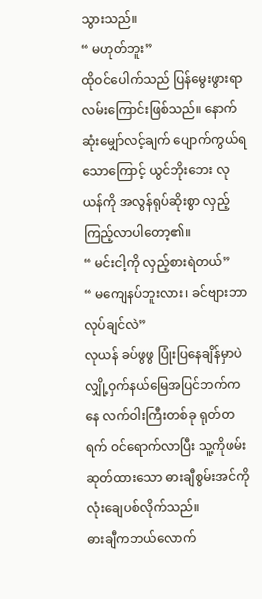သွားသည်။
“ မဟုတ်ဘူး”
ထိုဝင်ပေါက်သည် ပြန်မွေးဖွားရာ လမ်းကြောင်းဖြစ်သည်။ နောက်ဆုံးမျှော်လင့်ချက် ပျောက်ကွယ်ရသောကြောင့် ယွင်ဘိုးဘေး လုယန်ကို အလွန်ရုပ်ဆိုးစွာ လှည့်ကြည့်လာပါတော့၏။
“ မင်းငါ့ကို လှည့်စားရဲတယ်”
“ မကျေနပ်ဘူးလား၊ ခင်ဗျားဘာလုပ်ချင်လဲ”
လုယန် ခပ်ဖွဖွ ပြုံးပြနေချိန်မှာပဲ လျှို့ဝှက်နယ်မြေအပြင်ဘက်ကနေ လက်ဝါးကြီးတစ်ခု ရုတ်တရက် ဝင်ရောက်လာပြီး သူ့ကိုဖမ်းဆုတ်ထားသော ဓားချီစွမ်းအင်ကို လုံးချေပစ်လိုက်သည်။
ဓားချီကဘယ်လောက်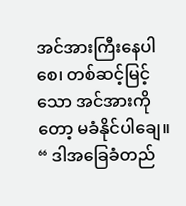အင်အားကြီးနေပါစေ၊ တစ်ဆင့်မြင့်သော အင်အားကိုတော့ မခံနိုင်ပါချေ။
“ ဒါအခြေခံတည်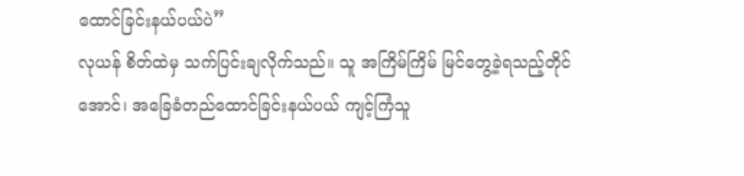ထောင်ခြင်းနယ်ပယ်ပဲ”
လုယန် စိတ်ထဲမှ သက်ပြင်းချလိုက်သည်။ သူ အကြိမ်ကြိမ် မြင်တွေ့ခဲ့ရသည့်တိုင်အောင်၊ အခြေခံတည်ထောင်ခြင်းနယ်ပယ် ကျင့်ကြံသူ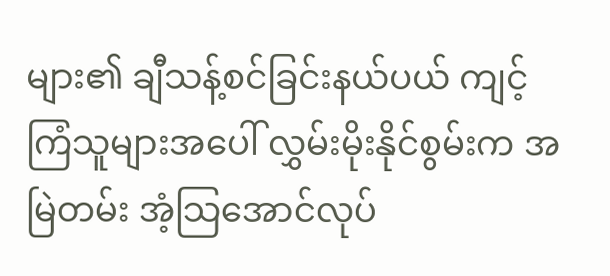များ၏ ချီသန့်စင်ခြင်းနယ်ပယ် ကျင့်ကြံသူများအပေါ် လွှမ်းမိုးနိုင်စွမ်းက အမြဲတမ်း အံ့သြအောင်လုပ်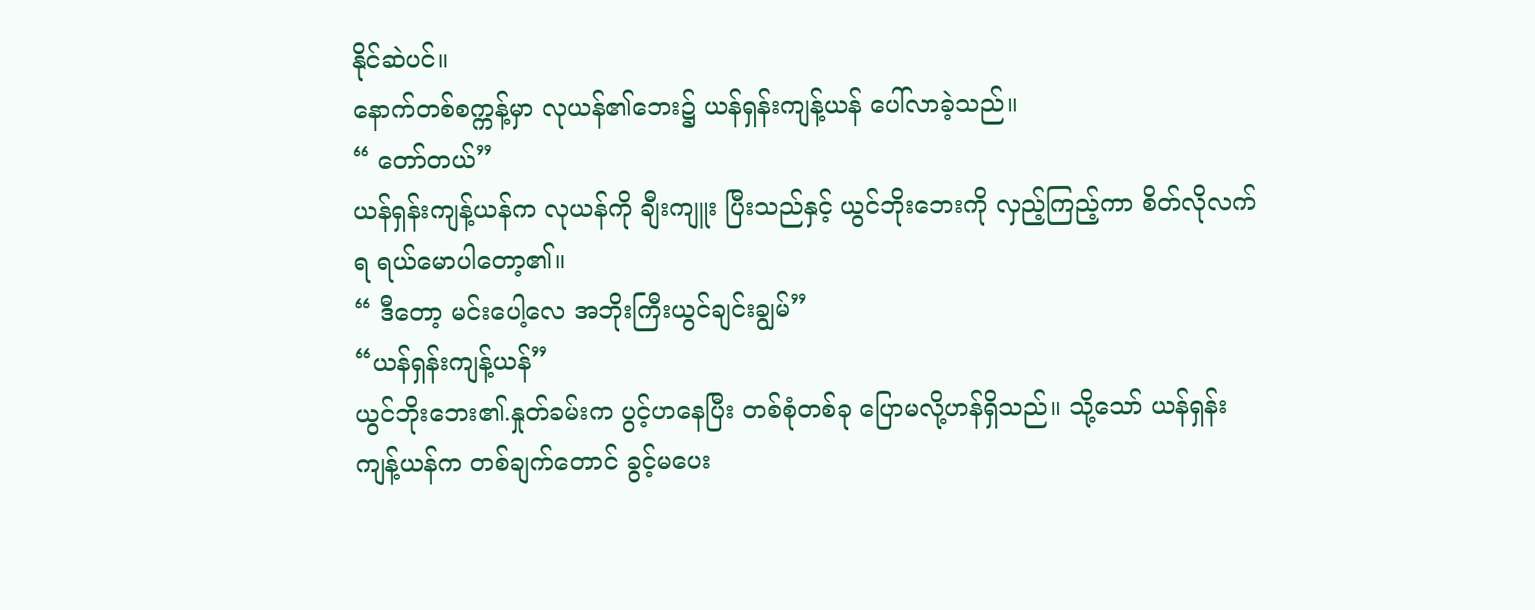နိုင်ဆဲပင်။
နောက်တစ်စက္ကန့်မှာ လုယန်၏ဘေး၌ ယန်ရှန်းကျန့်ယန် ပေါ်လာခဲ့သည်။
“ တော်တယ်”
ယန်ရှန်းကျန့်ယန်က လုယန်ကို ချီးကျူး ပြီးသည်နှင့် ယွင်ဘိုးဘေးကို လှည့်ကြည့်ကာ စိတ်လိုလက်ရ ရယ်မောပါတော့၏။
“ ဒီတော့ မင်းပေါ့လေ အဘိုးကြီးယွင်ချင်းချွမ်”
“ယန်ရှန်းကျန့်ယန်”
ယွင်ဘိုးဘေး၏.နှုတ်ခမ်းက ပွင့်ဟနေပြီး တစ်စုံတစ်ခု ပြောမလို့ဟန်ရှိသည်။ သို့သော် ယန်ရှန်းကျန့်ယန်က တစ်ချက်တောင် ခွင့်မပေး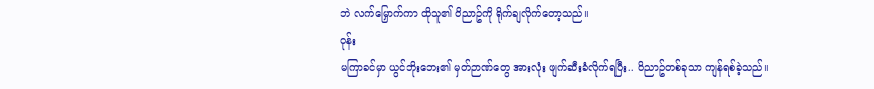ဘဲ လက်မြှောက်ကာ ထိုသူ၏ ဝိညာဥ်ကို ရိုက်ချလိုက်တော့သည်။
ဝုန်း
မကြာခင်မှာ ယွင်ဘိုးဘေး၏ မှတ်ဉာဏ်တွေ အားလုံး ဖျက်ဆီးခံလိုက်ရပြီး.. ဝိညာဥ်တစ်ခုသာ ကျန်ရစ်ခဲ့သည်။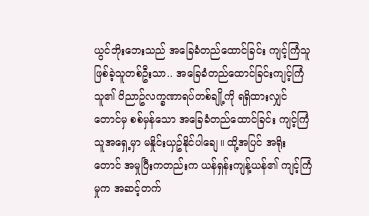ယွင်ဘိုးဘေးသည် အခြေခံတည်ထောင်ခြင်း ကျင့်ကြံသူ ဖြစ်ခဲ့သူတစ်ဦးသာ.. အခြေခံတည်ထောင်ခြင်းကျင့်ကြံသူ၏ ဝိညာဥ်လက္ခဏာရပ်တစ်ချို့ကို ရရှိထားလျှင်တောင်မှ စစ်မှန်သော အခြေခံတည်ထောင်ခြင်း ကျင့်ကြံသူအရှေ့မှာ မနှိုင်းယှဥ်နိုင်ပါချေ။ ထို့အပြင် အရိုးတောင် အမှုပြီးကတည်းက ယန်ရှန်းကျန့်ယန်၏ ကျင့်ကြံမှုက အဆင့်တက်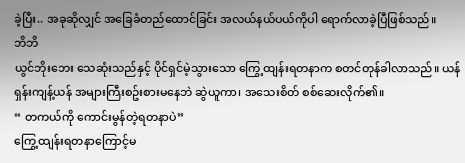ခဲ့ပြီး.. အခုဆိုလျှင် အခြေခံတည်ထောင်ခြင်း အလယ်နယ်ပယ်ကိုပါ ရောက်လာခဲ့ပြီဖြစ်သည်။
ဘိဘိ
ယွင်ဘိုးဘေး သေဆုံးသည်နှင့် ပိုင်ရှင်မဲ့သွားသော ကြွေ့ထျန်းရတနာက စတင်တုန်ခါလာသည်။ ယန်ရှန်းကျန့်ယန် အများကြီးစဥ်းစားမနေဘဲ ဆွဲယူကာ၊ အသေးစိတ် စစ်ဆေးလိုက်၏။
“ တကယ်ကို ကောင်းမွန်တဲ့ရတနာပဲ”
ကြွေ့ထျန်းရတနာကြောင့်မ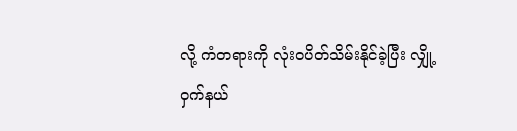လို့ ကံတရားကို လုံးဝပိတ်သိမ်းနိုင်ခဲ့ပြီး လျှို့ဝှက်နယ်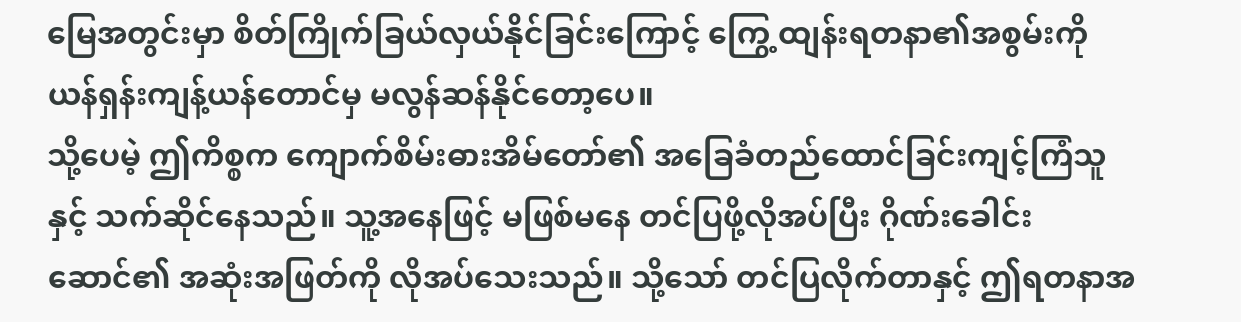မြေအတွင်းမှာ စိတ်ကြိုက်ခြယ်လှယ်နိုင်ခြင်းကြောင့် ကြွေ့ထျန်းရတနာ၏အစွမ်းကို ယန်ရှန်းကျန့်ယန်တောင်မှ မလွန်ဆန်နိုင်တော့ပေ။
သို့ပေမဲ့ ဤကိစ္စက ကျောက်စိမ်းဓားအိမ်တော်၏ အခြေခံတည်ထောင်ခြင်းကျင့်ကြံသူနှင့် သက်ဆိုင်နေသည်။ သူ့အနေဖြင့် မဖြစ်မနေ တင်ပြဖို့လိုအပ်ပြီး ဂိုဏ်းခေါင်းဆောင်၏ အဆုံးအဖြတ်ကို လိုအပ်သေးသည်။ သို့သော် တင်ပြလိုက်တာနှင့် ဤရတနာအ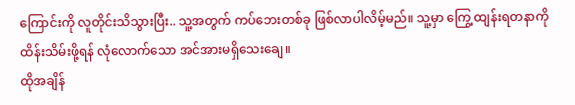ကြောင်းကို လူတိုင်းသိသွားပြီး.. သူ့အတွက် ကပ်ဘေးတစ်ခု ဖြစ်လာပါလိမ့်မည်။ သူ့မှာ ကြွေ့ထျန်းရတနာကို ထိန်းသိမ်းဖို့ရန် လုံလောက်သော အင်အားမရှိသေးချေ။
ထိုအချိန်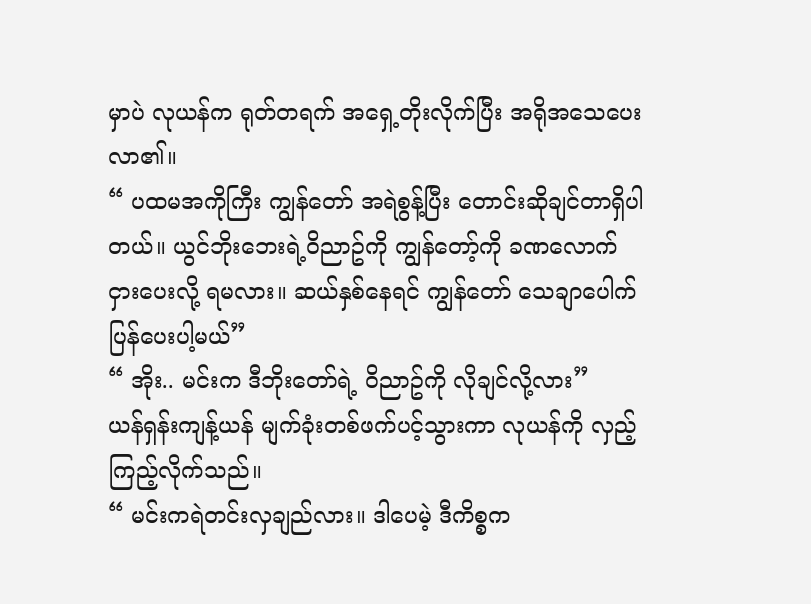မှာပဲ လုယန်က ရုတ်တရက် အရှေ့တိုးလိုက်ပြီး အရိုအသေပေးလာ၏။
“ ပထမအကိုကြီး ကျွန်တော် အရဲစွန့်ပြီး တောင်းဆိုချင်တာရှိပါတယ်။ ယွင်ဘိုးဘေးရဲ့ဝိညာဥ်ကို ကျွန်တော့်ကို ခဏလောက် ငှားပေးလို့ ရမလား။ ဆယ်နှစ်နေရင် ကျွန်တော် သေချာပေါက် ပြန်ပေးပါ့မယ်”
“ အိုး.. မင်းက ဒီဘိုးတော်ရဲ့ ဝိညာဥ်ကို လိုချင်လို့လား”
ယန်ရှန်းကျန့်ယန် မျက်ခုံးတစ်ဖက်ပင့်သွားကာ လုယန်ကို လှည့်ကြည့်လိုက်သည်။
“ မင်းကရဲတင်းလှချည်လား။ ဒါပေမဲ့ ဒီကိစ္စက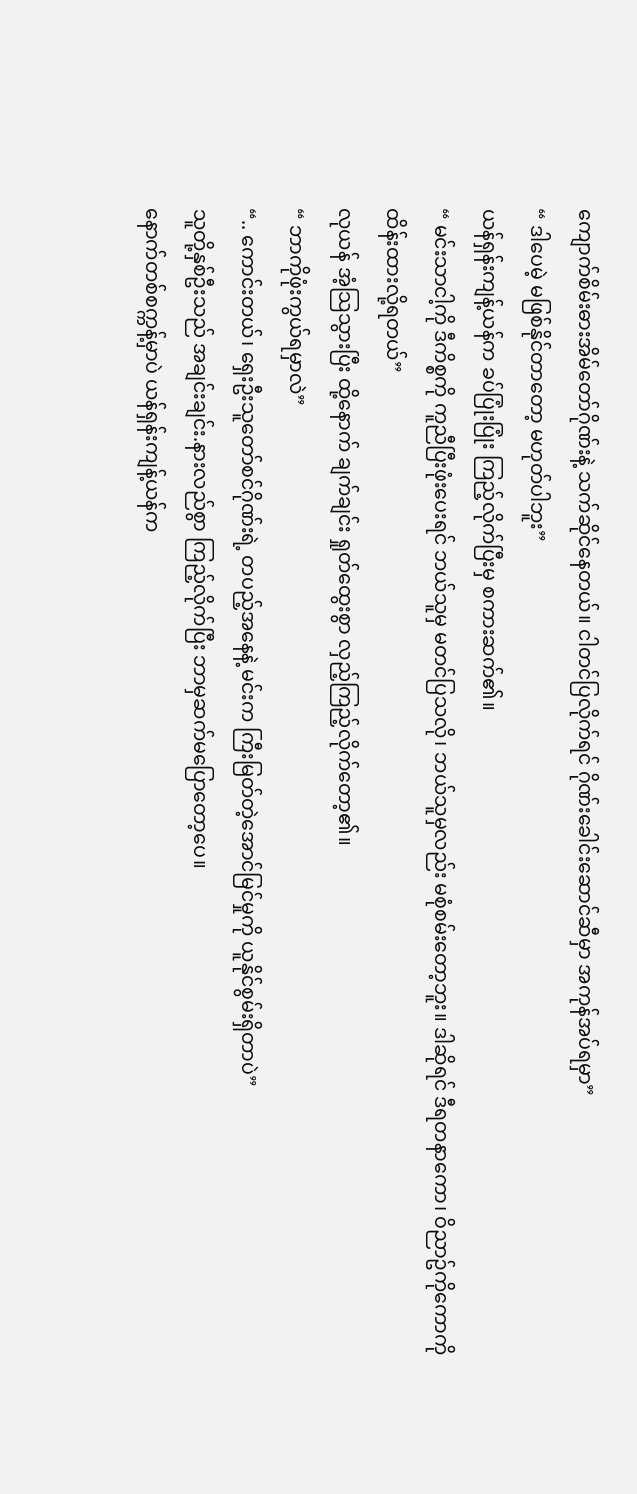ကျောက်စိမ်းဓားအိမ်တော်ဂိုဏ်းနဲ့ သက်ဆိုင်နေတယ်။ ငါတင်ပြလိုက်ရင် ဂိုဏ်းခေါင်းဆောင်ဆီမှာ အကုန်အပ်ရမှာ”
“ ဒါပေမဲ့ မဖြစ်နိုင်တာတော့ မဟုတ်ပါဘူး”
ယန်ရှန်းကျန့်ယန်က ခပ်ပြုံးပြုံး ကြည့်လိုက်ပြီးမှ စကားဆက်၏။
“ မင်းသာငါ့ကို ဒီကိစ္စကို ကူညီပြီးဖုံးပေးရင် ဘယ်သူမှ မတင်ပြသလို၊ ဘယ်သူမှလည်း မစုံစမ်းတော့ဘူး။ ဒါဆိုရင် ဒီရတနာကော၊ ဝိညာဥ်ကိုကောကို ထိန်းထားလို့ရတယ်”
လုယန် အံ့သြသွားပြီး ထို့နောက် ချက်ချင်း ရှုတ်ထွေးစွာ လှည့်ကြည့်လိုက်တော့၏။
“ ဘာကိုဖုံးကွယ်ရမှာလဲ”
“.. ကောင်းတယ်၊ ရှေးဦးသူတော်စင်ဂိုဏ်းရဲ့ တပည့်အနေနဲ့ မင်းက ကြီးမြတ်တဲ့အောင်မြင်မှုကို ယူနိုင်စွမ်းရှိတာပဲ”
သူတို့နှစ်ဦးသည် အချင်းချင်း.နားလည်စွာ ကြည့်လိုက်ပြီး ဘာမှဆက်မပြောတော့ပေ။
နောက်တစ်စက္ကန့်မှာပဲ ယန်ရှန်းကျန့်ယန်က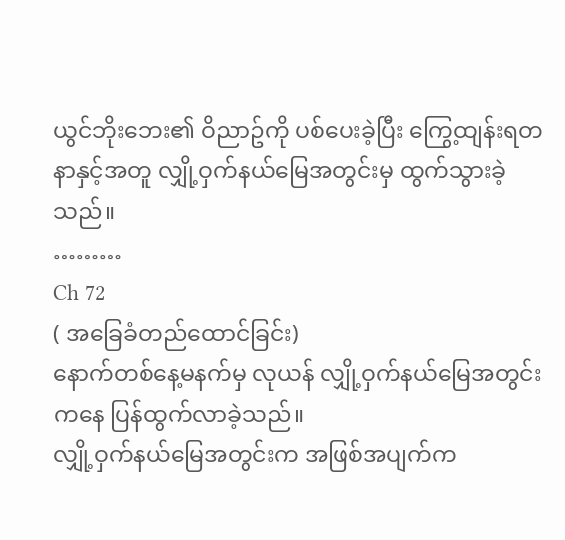ယွင်ဘိုးဘေး၏ ဝိညာဥ်ကို ပစ်ပေးခဲ့ပြီး ကြွေ့ထျန်းရတနာနှင့်အတူ လျှို့ဝှက်နယ်မြေအတွင်းမှ ထွက်သွားခဲ့သည်။
………
Ch 72
( အခြေခံတည်ထောင်ခြင်း)
နောက်တစ်နေ့မနက်မှ လုယန် လျှို့ဝှက်နယ်မြေအတွင်းကနေ ပြန်ထွက်လာခဲ့သည်။
လျှို့ဝှက်နယ်မြေအတွင်းက အဖြစ်အပျက်က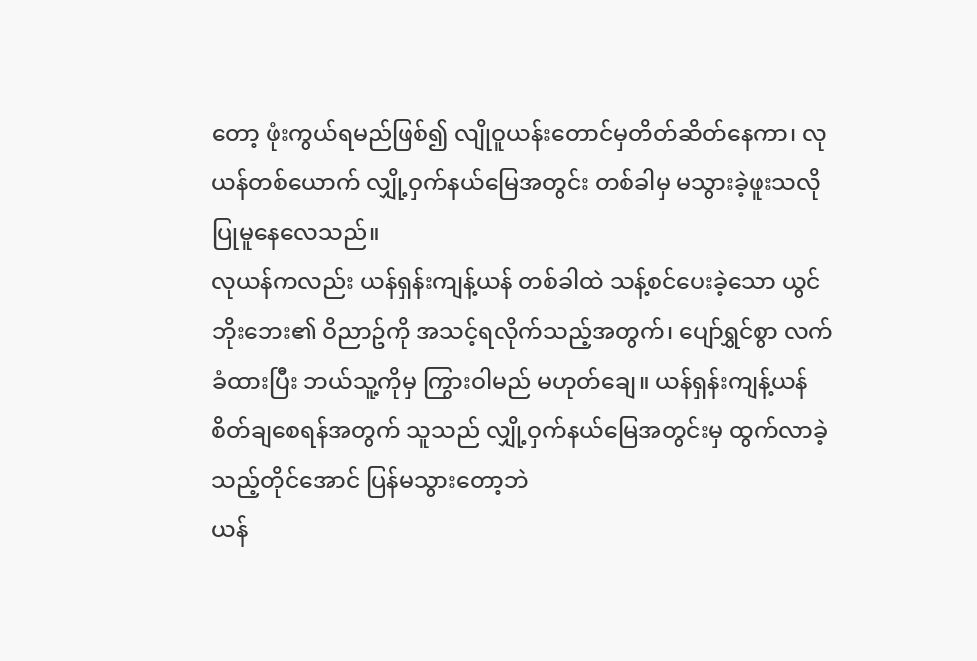တော့ ဖုံးကွယ်ရမည်ဖြစ်၍ လျိုဝူယန်းတောင်မှတိတ်ဆိတ်နေကာ၊ လုယန်တစ်ယောက် လျှို့ဝှက်နယ်မြေအတွင်း တစ်ခါမှ မသွားခဲ့ဖူးသလို ပြုမူနေလေသည်။
လုယန်ကလည်း ယန်ရှန်းကျန့်ယန် တစ်ခါထဲ သန့်စင်ပေးခဲ့သော ယွင်ဘိုးဘေး၏ ဝိညာဥ်ကို အသင့်ရလိုက်သည့်အတွက်၊ ပျော်ရွှင်စွာ လက်ခံထားပြီး ဘယ်သူ့ကိုမှ ကြွားဝါမည် မဟုတ်ချေ။ ယန်ရှန်းကျန့်ယန် စိတ်ချစေရန်အတွက် သူသည် လျှို့ဝှက်နယ်မြေအတွင်းမှ ထွက်လာခဲ့သည့်တိုင်အောင် ပြန်မသွားတော့ဘဲ
ယန်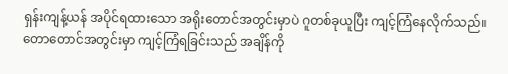ရှန်းကျန့်ယန် အပိုင်ရထားသော အရိုးတောင်အတွင်းမှာပဲ ဂူတစ်ခုယူပြီး ကျင့်ကြံနေလိုက်သည်။
တောတောင်အတွင်းမှာ ကျင့်ကြံရခြင်းသည် အချိန်ကို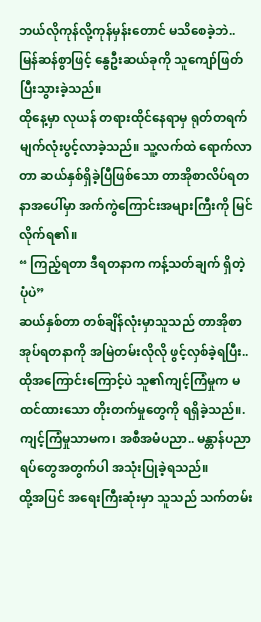ဘယ်လိုကုန်လို့ကုန်မှန်းတောင် မသိစေခဲ့ဘဲ.. မြန်ဆန်စွာဖြင့် နွေဦးဆယ်ခုကို သူကျော်ဖြတ်ပြီးသွားခဲ့သည်။
ထိုနေ့မှာ လုယန် တရားထိုင်နေရာမှ ရုတ်တရက် မျက်လုံးပွင့်လာခဲ့သည်။ သူ့လက်ထဲ ရောက်လာတာ ဆယ်နှစ်ရှိခဲ့ပြီဖြစ်သော တာအိုစာလိပ်ရတနာအပေါ်မှာ အက်ကွဲကြောင်းအများကြီးကို မြင်လိုက်ရ၏။
“ ကြည့်ရတာ ဒီရတနာက ကန့်သတ်ချက် ရှိတဲ့ပုံပဲ”
ဆယ်နှစ်တာ တစ်ချိန်လုံးမှာသူသည် တာအိုစာအုပ်ရတနာကို အမြဲတမ်းလိုလို ဖွင့်လှစ်ခဲ့ရပြီး.. ထိုအကြောင်းကြောင့်ပဲ သူ၏ကျင့်ကြံမှုက မထင်ထားသော တိုးတက်မှုတွေကို ရရှိခဲ့သည်။.
ကျင့်ကြံမှုသာမက၊ အစီအမံပညာ.. မန္တာန်ပညာရပ်တွေအတွက်ပါ အသုံးပြုခဲ့ရသည်။
ထို့အပြင် အရေးကြီးဆုံးမှာ သူသည် သက်တမ်း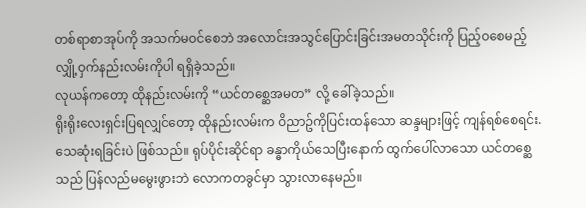တစ်ရာစာအုပ်ကို အသက်မဝင်စေဘဲ အလောင်းအသွင်ပြောင်းခြင်းအမတသိုင်းကို ပြည့်ဝစေမည့် လျှို့ဝှက်နည်းလမ်းကိုပါ ရရှိခဲ့သည်။
လုယန်ကတော့ ထိုနည်းလမ်းကို “ယင်တစ္ဆေအမတ” လို့ ခေါ်ခဲ့သည်။
ရိုးရိုးလေးရှင်းပြရလျှင်တော့ ထိုနည်းလမ်းက ဝိညာဥ်ကိုပြင်းထန်သော ဆန္ဒများဖြင့် ကျန်ရစ်စေရင်း.သေဆုံးရခြင်းပဲ ဖြစ်သည်။ ရုပ်ပိုင်းဆိုင်ရာ ခန္ဓာကိုယ်သေပြီးနောက် ထွက်ပေါ်လာသော ယင်တစ္ဆေသည် ပြန်လည်မမွေးဖွားဘဲ လောကတခွင်မှာ သွားလာနေမည်။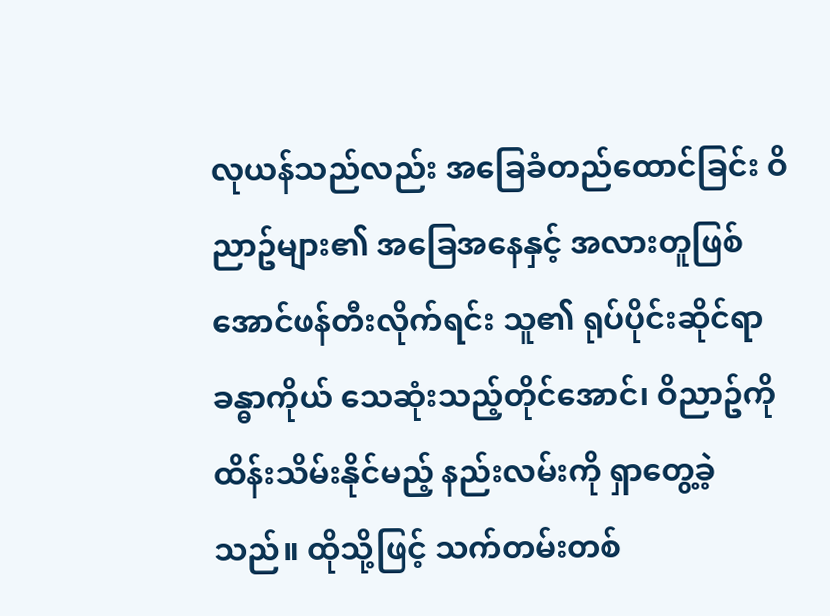လုယန်သည်လည်း အခြေခံတည်ထောင်ခြင်း ဝိညာဥ်များ၏ အခြေအနေနှင့် အလားတူဖြစ်အောင်ဖန်တီးလိုက်ရင်း သူ၏ ရုပ်ပိုင်းဆိုင်ရာ ခန္ဓာကိုယ် သေဆုံးသည့်တိုင်အောင်၊ ဝိညာဥ်ကို ထိန်းသိမ်းနိုင်မည့် နည်းလမ်းကို ရှာတွေ့ခဲ့သည်။ ထိုသို့ဖြင့် သက်တမ်းတစ်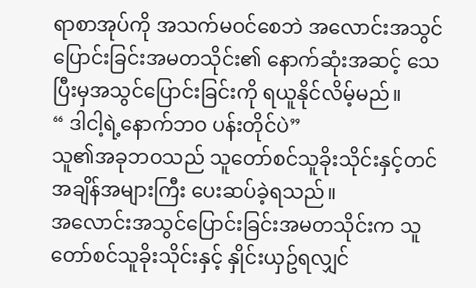ရာစာအုပ်ကို အသက်မဝင်စေဘဲ အလောင်းအသွင်ပြောင်းခြင်းအမတသိုင်း၏ နောက်ဆုံးအဆင့် သေပြီးမှအသွင်ပြောင်းခြင်းကို ရယူနိုင်လိမ့်မည်။
“ ဒါငါ့ရဲ့နောက်ဘဝ ပန်းတိုင်ပဲ”
သူ၏အခုဘဝသည် သူတော်စင်သူခိုးသိုင်းနှင့်တင် အချိန်အများကြီး ပေးဆပ်ခဲ့ရသည်။
အလောင်းအသွင်ပြောင်းခြင်းအမတသိုင်းက သူတော်စင်သူခိုးသိုင်းနှင့် နှိုင်းယှဥ်ရလျှင်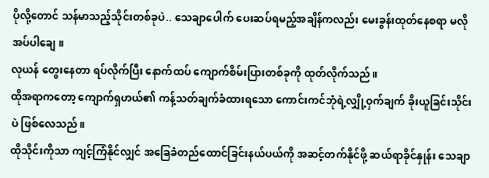ပိုလို့တောင် သန်မာသည့်သိုင်းတစ်ခုပဲ.. သေချာပေါက် ပေးဆပ်ရမည့်အချိန်ကလည်း မေးခွန်းထုတ်နေစရာ မလိုအပ်ပါချေ။
လုယန် တွေးနေတာ ရပ်လိုက်ပြီး နောက်ထပ် ကျောက်စိမ်းပြားတစ်ခုကို ထုတ်လိုက်သည်။
ထိုအရာကတော့ ကျောက်ရှဟယ်၏ ကန့်သတ်ချက်ခံထားရသော ကောင်းကင်ဘုံရဲ့လျှို့ဝှက်ချက် ခိုးယူခြင်းသိုင်းပဲ ဖြစ်လေသည်။
ထိုသိုင်းကိုသာ ကျင့်ကြံနိုင်လျှင် အခြေခံတည်ထောင်ခြင်းနယ်ပယ်ကို အဆင့်တက်နိုင်ဖို့ ဆယ်ရာခိုင်နှုန်း သေချာ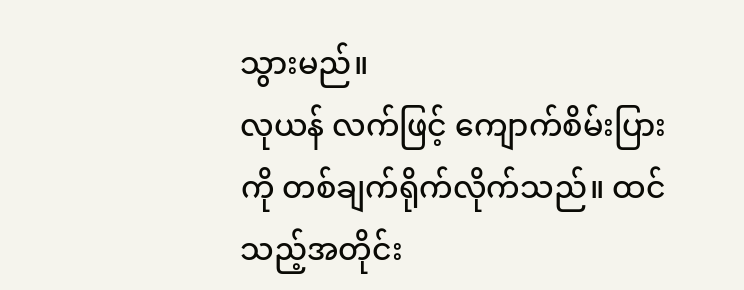သွားမည်။
လုယန် လက်ဖြင့် ကျောက်စိမ်းပြားကို တစ်ချက်ရိုက်လိုက်သည်။ ထင်သည့်အတိုင်း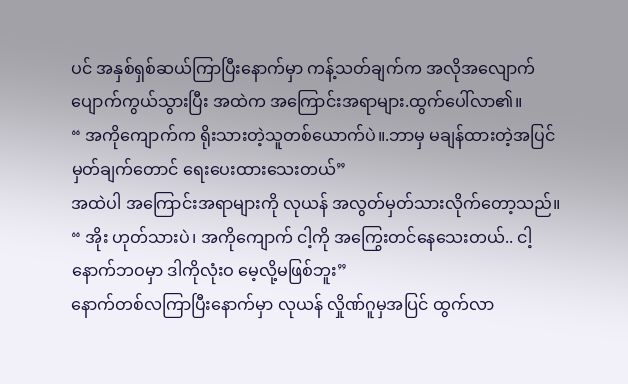ပင် အနှစ်ရှစ်ဆယ်ကြာပြီးနောက်မှာ ကန့်သတ်ချက်က အလိုအလျောက် ပျောက်ကွယ်သွားပြီး အထဲက အကြောင်းအရာများ.ထွက်ပေါ်လာ၏။
“ အကိုကျောက်က ရိုးသားတဲ့သူတစ်ယောက်ပဲ။.ဘာမှ မချန်ထားတဲ့အပြင် မှတ်ချက်တောင် ရေးပေးထားသေးတယ်”
အထဲပါ အကြောင်းအရာများကို လုယန် အလွတ်မှတ်သားလိုက်တော့သည်။
“ အိုး ဟုတ်သားပဲ၊ အကိုကျောက် ငါ့ကို အကြွေးတင်နေသေးတယ်.. ငါ့နောက်ဘဝမှာ ဒါကိုလုံးဝ မေ့လို့မဖြစ်ဘူး”
နောက်တစ်လကြာပြီးနောက်မှာ လုယန် လှိုဏ်ဂူမှအပြင် ထွက်လာ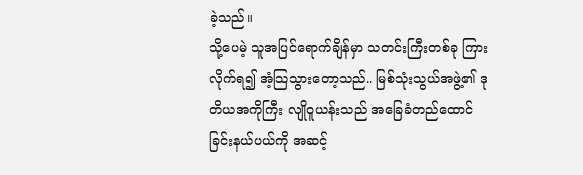ခဲ့သည်။
သို့ပေမဲ့ သူအပြင်ရောက်ချိန်မှာ သတင်းကြီးတစ်ခု ကြားလိုက်ရ၍ အံ့သြသွားတော့သည်.. မြစ်သုံးသွယ်အဖွဲ့၏ ဒုတိယအကိုကြီး လျိုဝူယန်းသည် အခြေခံတည်ထောင်ခြင်းနယ်ပယ်ကို အဆင့်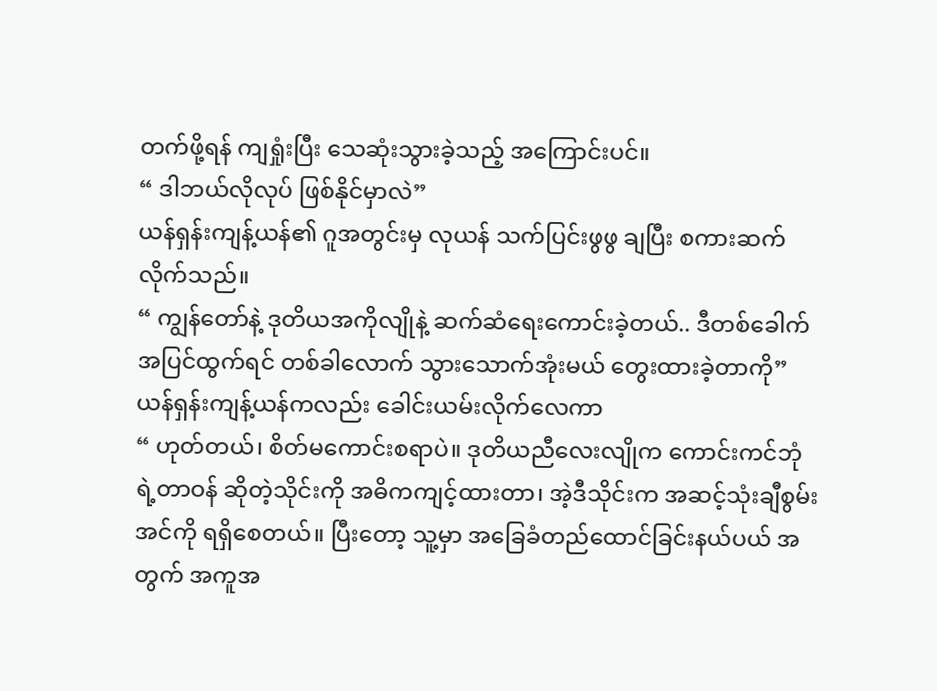တက်ဖို့ရန် ကျရှုံးပြီး သေဆုံးသွားခဲ့သည့် အကြောင်းပင်။
“ ဒါဘယ်လိုလုပ် ဖြစ်နိုင်မှာလဲ”
ယန်ရှန်းကျန့်ယန်၏ ဂူအတွင်းမှ လုယန် သက်ပြင်းဖွဖွ ချပြီး စကားဆက်လိုက်သည်။
“ ကျွန်တော်နဲ့ ဒုတိယအကိုလျိုနဲ့ ဆက်ဆံရေးကောင်းခဲ့တယ်.. ဒီတစ်ခေါက် အပြင်ထွက်ရင် တစ်ခါလောက် သွားသောက်အုံးမယ် တွေးထားခဲ့တာကို”
ယန်ရှန်းကျန့်ယန်ကလည်း ခေါင်းယမ်းလိုက်လေကာ
“ ဟုတ်တယ်၊ စိတ်မကောင်းစရာပဲ။ ဒုတိယညီလေးလျိုက ကောင်းကင်ဘုံရဲ့တာဝန် ဆိုတဲ့သိုင်းကို အဓိကကျင့်ထားတာ၊ အဲ့ဒီသိုင်းက အဆင့်သုံးချီစွမ်းအင်ကို ရရှိစေတယ်။ ပြီးတော့ သူ့မှာ အခြေခံတည်ထောင်ခြင်းနယ်ပယ် အတွက် အကူအ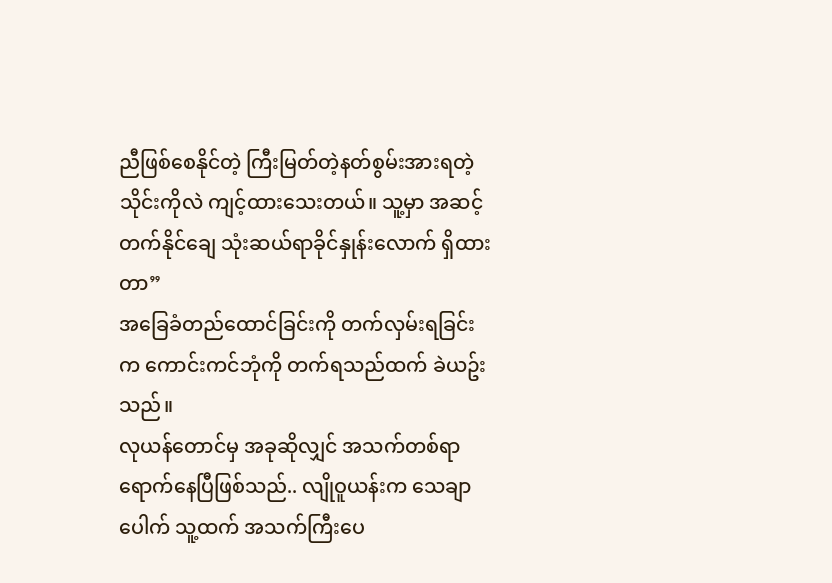ညီဖြစ်စေနိုင်တဲ့ ကြီးမြတ်တဲ့နတ်စွမ်းအားရတဲ့ သိုင်းကိုလဲ ကျင့်ထားသေးတယ်။ သူ့မှာ အဆင့်တက်နိုင်ချေ သုံးဆယ်ရာခိုင်နှုန်းလောက် ရှိထားတာ”
အခြေခံတည်ထောင်ခြင်းကို တက်လှမ်းရခြင်းက ကောင်းကင်ဘုံကို တက်ရသည်ထက် ခဲယဥ်းသည်။
လုယန်တောင်မှ အခုဆိုလျှင် အသက်တစ်ရာ ရောက်နေပြီဖြစ်သည်.. လျိုဝူယန်းက သေချာပေါက် သူ့ထက် အသက်ကြီးပေ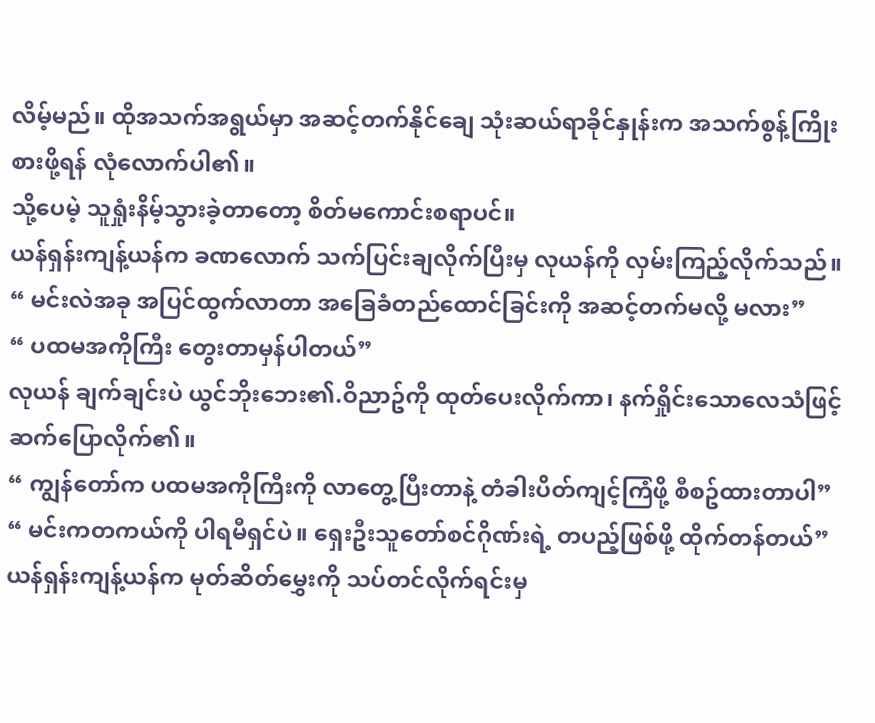လိမ့်မည်။ ထိုအသက်အရွယ်မှာ အဆင့်တက်နိုင်ချေ သုံးဆယ်ရာခိုင်နှုန်းက အသက်စွန့်ကြိုးစားဖို့ရန် လုံလောက်ပါ၏။
သို့ပေမဲ့ သူရှုံးနိမ့်သွားခဲ့တာတော့ စိတ်မကောင်းစရာပင်။
ယန်ရှန်းကျန့်ယန်က ခဏလောက် သက်ပြင်းချလိုက်ပြီးမှ လုယန်ကို လှမ်းကြည့်လိုက်သည်။
“ မင်းလဲအခု အပြင်ထွက်လာတာ အခြေခံတည်ထောင်ခြင်းကို အဆင့်တက်မလို့ မလား”
“ ပထမအကိုကြီး တွေးတာမှန်ပါတယ်”
လုယန် ချက်ချင်းပဲ ယွင်ဘိုးဘေး၏.ဝိညာဥ်ကို ထုတ်ပေးလိုက်ကာ၊ နက်ရှိုင်းသောလေသံဖြင့် ဆက်ပြောလိုက်၏။
“ ကျွန်တော်က ပထမအကိုကြီးကို လာတွေ့ပြီးတာနဲ့ တံခါးပိတ်ကျင့်ကြံဖို့ စီစဥ်ထားတာပါ”
“ မင်းကတကယ်ကို ပါရမီရှင်ပဲ။ ရှေးဦးသူတော်စင်ဂိုဏ်းရဲ့ တပည့်ဖြစ်ဖို့ ထိုက်တန်တယ်”
ယန်ရှန်းကျန့်ယန်က မုတ်ဆိတ်မွှေးကို သပ်တင်လိုက်ရင်းမှ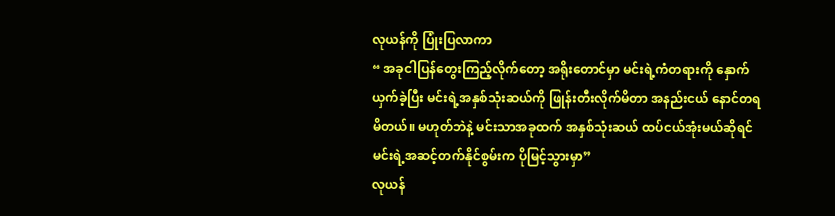လုယန်ကို ပြုံးပြလာကာ
“ အခုငါပြန်တွေးကြည့်လိုက်တော့ အရိုးတောင်မှာ မင်းရဲ့ကံတရားကို နှောက်ယှက်ခဲ့ပြီး မင်းရဲ့အနှစ်သုံးဆယ်ကို ဖြုန်းတီးလိုက်မိတာ အနည်းငယ် နောင်တရမိတယ်။ မဟုတ်ဘဲနဲ့ မင်းသာအခုထက် အနှစ်သုံးဆယ် ထပ်ငယ်အုံးမယ်ဆိုရင် မင်းရဲ့အဆင့်တက်နိုင်စွမ်းက ပိုမြင့်သွားမှာ”
လုယန်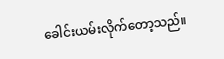ခေါင်းယမ်းလိုက်တော့သည်။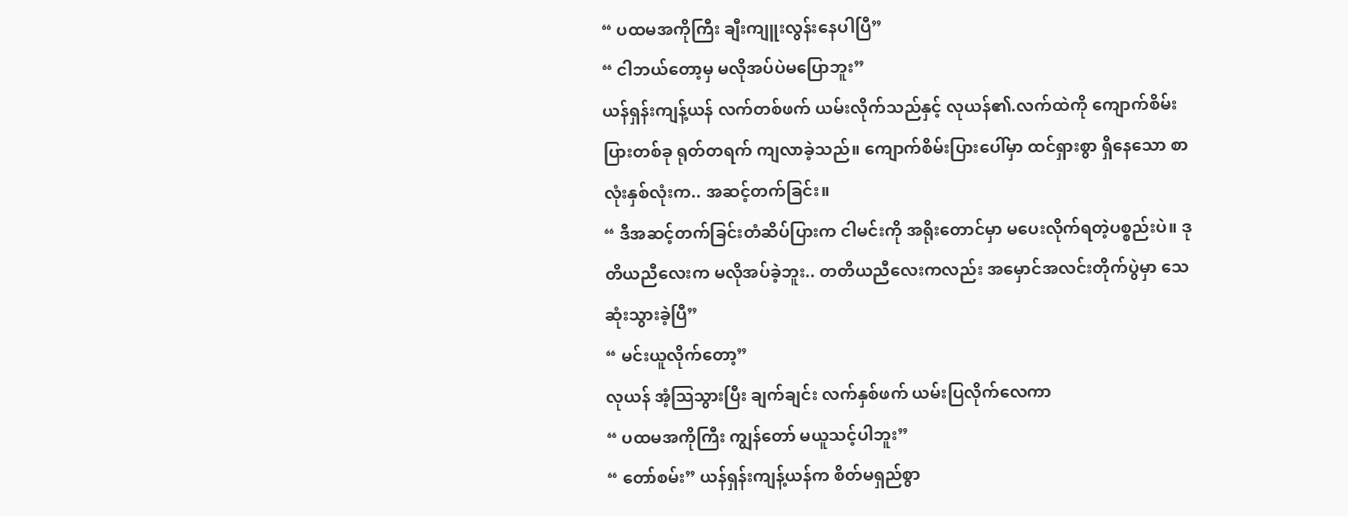“ ပထမအကိုကြီး ချီးကျူးလွန်းနေပါပြီ”
“ ငါဘယ်တော့မှ မလိုအပ်ပဲမပြောဘူး”
ယန်ရှန်းကျန့်ယန် လက်တစ်ဖက် ယမ်းလိုက်သည်နှင့် လုယန်၏.လက်ထဲကို ကျောက်စိမ်းပြားတစ်ခု ရုတ်တရက် ကျလာခဲ့သည်။ ကျောက်စိမ်းပြားပေါ်မှာ ထင်ရှားစွာ ရှိနေသော စာလုံးနှစ်လုံးက.. အဆင့်တက်ခြင်း။
“ ဒီအဆင့်တက်ခြင်းတံဆိပ်ပြားက ငါမင်းကို အရိုးတောင်မှာ မပေးလိုက်ရတဲ့ပစ္စည်းပဲ။ ဒုတိယညီလေးက မလိုအပ်ခဲ့ဘူး.. တတိယညီလေးကလည်း အမှောင်အလင်းတိုက်ပွဲမှာ သေဆုံးသွားခဲ့ပြီ”
“ မင်းယူလိုက်တော့”
လုယန် အံ့သြသွားပြီး ချက်ချင်း လက်နှစ်ဖက် ယမ်းပြလိုက်လေကာ
“ ပထမအကိုကြီး ကျွန်တော် မယူသင့်ပါဘူး”
“ တော်စမ်း” ယန်ရှန်းကျန့်ယန်က စိတ်မရှည်စွာ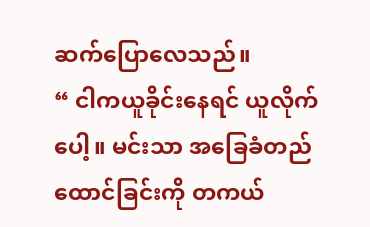ဆက်ပြောလေသည်။
“ ငါကယူခိုင်းနေရင် ယူလိုက်ပေါ့။ မင်းသာ အခြေခံတည်ထောင်ခြင်းကို တကယ်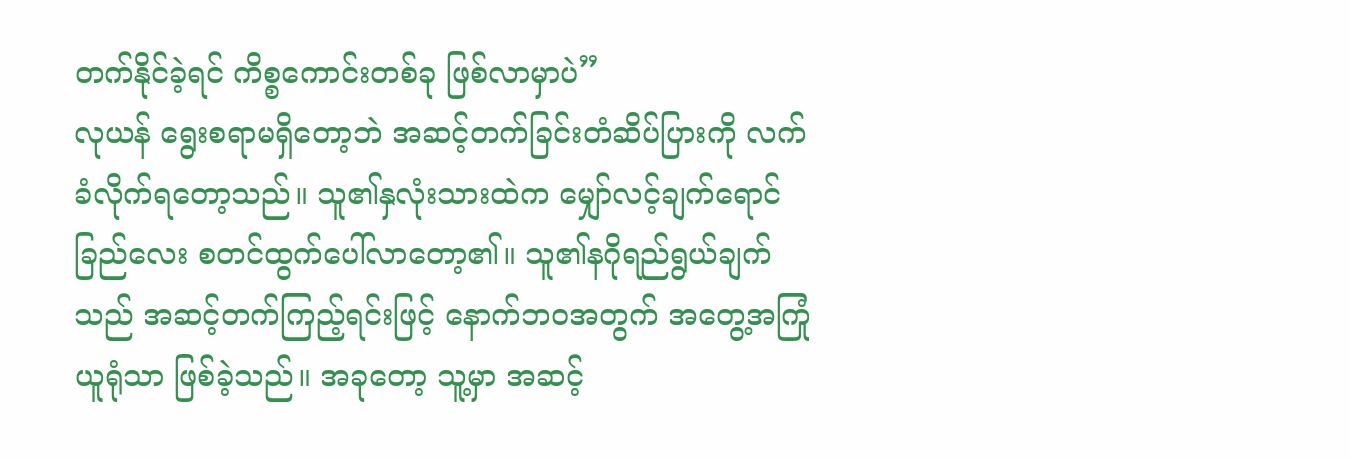တက်နိုင်ခဲ့ရင် ကိစ္စကောင်းတစ်ခု ဖြစ်လာမှာပဲ”
လုယန် ရွေးစရာမရှိတော့ဘဲ အဆင့်တက်ခြင်းတံဆိပ်ပြားကို လက်ခံလိုက်ရတော့သည်။ သူ၏နှလုံးသားထဲက မျှော်လင့်ချက်ရောင်ခြည်လေး စတင်ထွက်ပေါ်လာတော့၏။ သူ၏နဂိုရည်ရွယ်ချက်သည် အဆင့်တက်ကြည့်ရင်းဖြင့် နောက်ဘဝအတွက် အတွေ့အကြုံယူရုံသာ ဖြစ်ခဲ့သည်။ အခုတော့ သူ့မှာ အဆင့်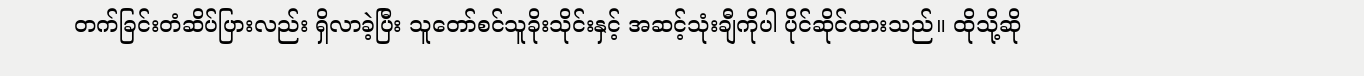တက်ခြင်းတံဆိပ်ပြားလည်း ရှိလာခဲ့ပြီး သူတော်စင်သူခိုးသိုင်းနှင့် အဆင့်သုံးချီကိုပါ ပိုင်ဆိုင်ထားသည်။ ထိုသို့ဆို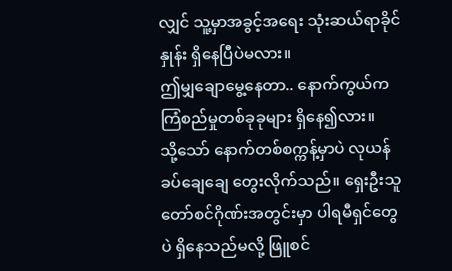လျှင် သူ့မှာအခွင့်အရေး သုံးဆယ်ရာခိုင်နှုန်း ရှိနေပြီပဲမလား။
ဤမျှချောမွေ့နေတာ.. နောက်ကွယ်က ကြံစည်မှုတစ်ခုခုများ ရှိနေ၍လား။
သို့သော် နောက်တစ်စက္ကန့်မှာပဲ လုယန် ခပ်ချေချေ တွေးလိုက်သည်။ ရှေးဦးသူတော်စင်ဂိုဏ်းအတွင်းမှာ ပါရမီရှင်တွေပဲ ရှိနေသည်မလို့ ဖြူစင်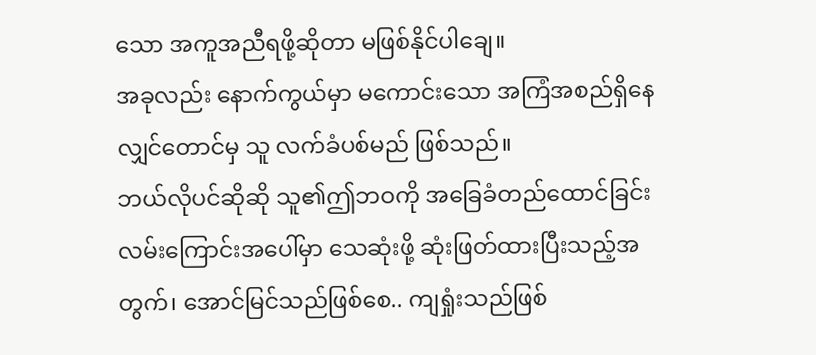သော အကူအညီရဖို့ဆိုတာ မဖြစ်နိုင်ပါချေ။
အခုလည်း နောက်ကွယ်မှာ မကောင်းသော အကြံအစည်ရှိနေလျှင်တောင်မှ သူ လက်ခံပစ်မည် ဖြစ်သည်။
ဘယ်လိုပင်ဆိုဆို သူ၏ဤဘဝကို အခြေခံတည်ထောင်ခြင်းလမ်းကြောင်းအပေါ်မှာ သေဆုံးဖို့ ဆုံးဖြတ်ထားပြီးသည့်အတွက်၊ အောင်မြင်သည်ဖြစ်စေ.. ကျရှုံးသည်ဖြစ်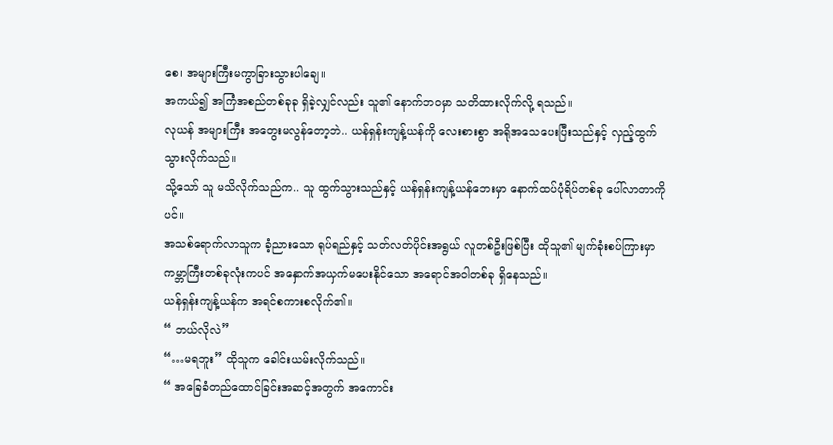စေ၊ အများကြီးမကွာခြားသွားပါချေ။
အကယ်၍ အကြံအစည်တစ်ခုခု ရှိခဲ့လျှင်လည်း သူ၏ နောက်ဘဝမှာ သတိထားလိုက်လို့ ရသည်။
လုယန် အများကြီး အတွေးမလွန်တော့ဘဲ.. ယန်ရှန်းကျန့်ယန်ကို လေးစားစွာ အရိုအသေပေးပြီးသည်နှင့် လှည့်ထွက်သွားလိုက်သည်။
သို့သော် သူ မသိလိုက်သည်က.. သူ ထွက်သွားသည်နှင့် ယန်ရှန်းကျန့်ယန်ဘေးမှာ နောက်ထပ်ပုံရိပ်တစ်ခု ပေါ်လာတာကိုပင်။
အသစ်ရောက်လာသူက ခံ့ညားသော ရုပ်ရည်နှင့် သတ်လတ်ပိုင်းအရွယ် လူတစ်ဦးဖြစ်ပြီး ထိုသူ၏ မျက်ခုံးစပ်ကြားမှာ ကမ္ဘာကြီးတစ်ခုလုံးကပင် အနှောက်အယှက်မပေးနိုင်သော အရောင်အဝါတစ်ခု ရှိနေသည်။
ယန်ရှန်းကျန့်ယန်က အရင်စကားစလိုက်၏။
“ ဘယ်လိုလဲ”
“…မရဘူး” ထိုသူက ခေါင်းယမ်းလိုက်သည်။
“ အခြေခံတည်ထောင်ခြင်းအဆင့်အတွက် အကောင်း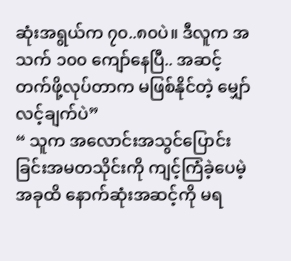ဆုံးအရွယ်က ၇၀..၈၀ပဲ။ ဒီလူက အသက် ၁၀၀ ကျော်နေပြီ.. အဆင့်တက်ဖို့လုပ်တာက မဖြစ်နိုင်တဲ့ မျှော်လင့်ချက်ပဲ”
“ သူက အလောင်းအသွင်ပြောင်းခြင်းအမတသိုင်းကို ကျင့်ကြံခဲ့ပေမဲ့ အခုထိ နောက်ဆုံးအဆင့်ကို မရ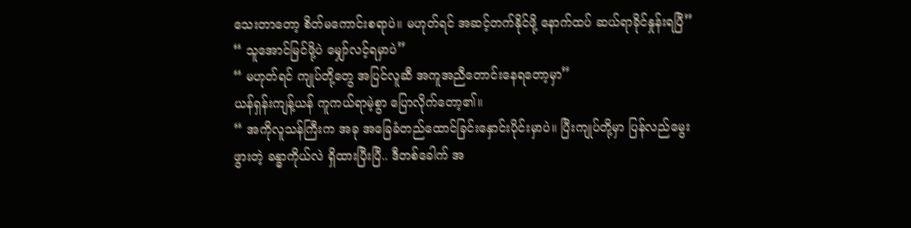သေးတာတော့ စိတ်မကောင်းစရာပဲ။ မဟုတ်ရင် အဆင့်တက်နိုင်ဖို့ နောက်ထပ် ဆယ်ရာခိုင်နှုန်းရပြီ”
“ သူအောင်မြင်ဖို့ပဲ မျှော်လင့်ရမှာပဲ”
“ မဟုတ်ရင် ကျုပ်တို့တွေ အပြင်လူဆီ အကူအညီတောင်းနေရတော့မှာ”
ယန်ရှန်းကျန့်ယန် ကူကယ်ရာမဲ့စွာ ပြောလိုက်တော့၏။
“ အကိုလူသန်ကြီးက အခု အခြေခံတည်ထောင်ခြင်းနှောင်းပိုင်းမှာပဲ။ ပြီးကျုပ်တို့မှာ ပြန်လည်မွေးဖွားတဲ့ ခန္ဓာကိုယ်လဲ ရှိထားပြီးပြီ.. ဒီတစ်ခေါက် အ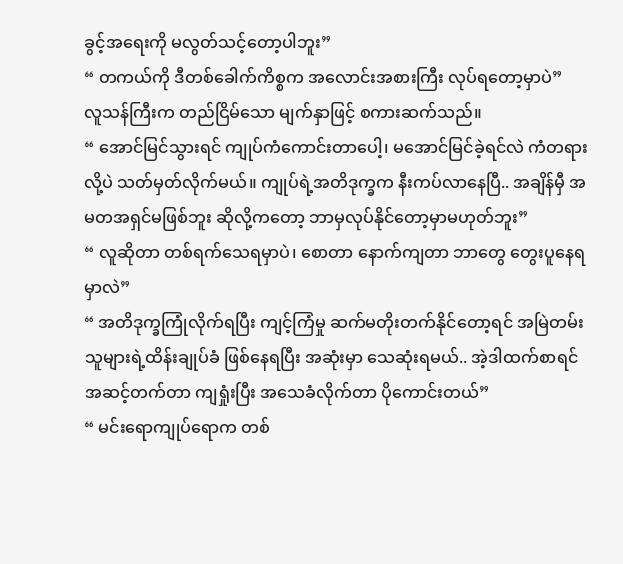ခွင့်အရေးကို မလွတ်သင့်တော့ပါဘူး”
“ တကယ်ကို ဒီတစ်ခေါက်ကိစ္စက အလောင်းအစားကြီး လုပ်ရတော့မှာပဲ”
လူသန်ကြီးက တည်ငြိမ်သော မျက်နှာဖြင့် စကားဆက်သည်။
“ အောင်မြင်သွားရင် ကျုပ်ကံကောင်းတာပေါ့၊ မအောင်မြင်ခဲ့ရင်လဲ ကံတရားလို့ပဲ သတ်မှတ်လိုက်မယ်။ ကျုပ်ရဲ့အတိဒုက္ခက နီးကပ်လာနေပြီ.. အချိန်မှီ အမတအရှင်မဖြစ်ဘူး ဆိုလို့ကတော့ ဘာမှလုပ်နိုင်တော့မှာမဟုတ်ဘူး”
“ လူဆိုတာ တစ်ရက်သေရမှာပဲ၊ စောတာ နောက်ကျတာ ဘာတွေ တွေးပူနေရမှာလဲ”
“ အတိဒုက္ခကြုံလိုက်ရပြီး ကျင့်ကြံမှု ဆက်မတိုးတက်နိုင်တော့ရင် အမြဲတမ်း သူများရဲ့ထိန်းချုပ်ခံ ဖြစ်နေရပြီး အဆုံးမှာ သေဆုံးရမယ်.. အဲ့ဒါထက်စာရင် အဆင့်တက်တာ ကျရှုံးပြီး အသေခံလိုက်တာ ပိုကောင်းတယ်”
“ မင်းရောကျုပ်ရောက တစ်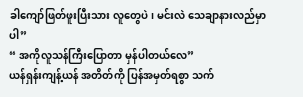ခါကျော်ဖြတ်ဖူးပြီးသား လူတွေပဲ၊ မင်းလဲ သေချာနားလည်မှာပါ”
“ အကိုလူသန်ကြီးပြောတာ မှန်ပါတယ်လေ”
ယန်ရှန်းကျန့်ယန် အတိတ်ကို ပြန်အမှတ်ရစွာ သက်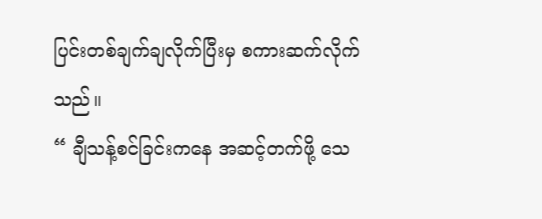ပြင်းတစ်ချက်ချလိုက်ပြီးမှ စကားဆက်လိုက်သည်။
“ ချီသန့်စင်ခြင်းကနေ အဆင့်တက်ဖို့ သေ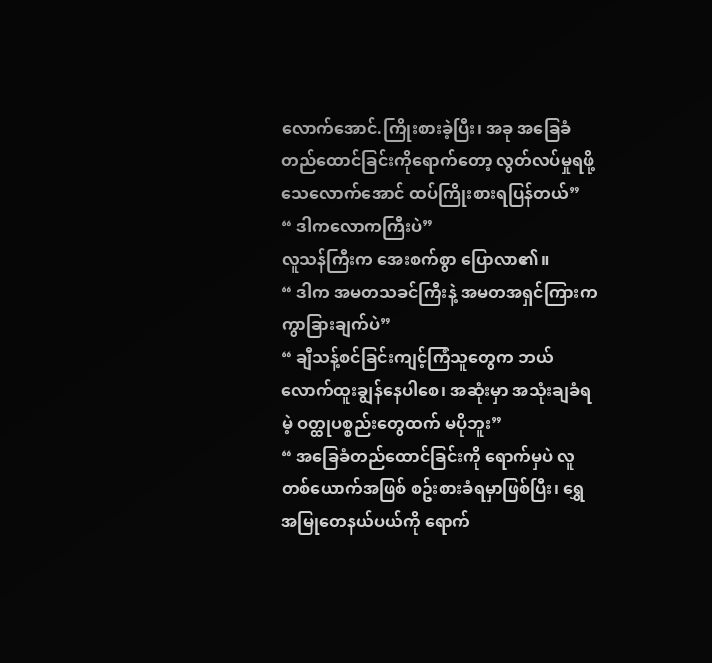လောက်အောင်.ကြိုးစားခဲ့ပြီး၊ အခု အခြေခံတည်ထောင်ခြင်းကိုရောက်တော့ လွတ်လပ်မှုရဖို့ သေလောက်အောင် ထပ်ကြိုးစားရပြန်တယ်”
“ ဒါကလောကကြီးပဲ”
လူသန်ကြီးက အေးစက်စွာ ပြောလာ၏။
“ ဒါက အမတသခင်ကြီးနဲ့ အမတအရှင်ကြားက ကွာခြားချက်ပဲ”
“ ချီသန့်စင်ခြင်းကျင့်ကြံသူတွေက ဘယ်လောက်ထူးချွန်နေပါစေ၊ အဆုံးမှာ အသုံးချခံရမဲ့ ဝတ္ထုပစ္စည်းတွေထက် မပိုဘူး”
“ အခြေခံတည်ထောင်ခြင်းကို ရောက်မှပဲ လူတစ်ယောက်အဖြစ် စဥ်းစားခံရမှာဖြစ်ပြီး၊ ရွှေအမြုတေနယ်ပယ်ကို ရောက်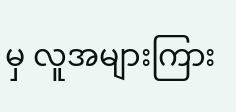မှ လူအများကြား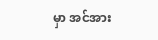မှာ အင်အား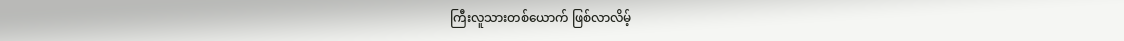ကြီးလူသားတစ်ယောက် ဖြစ်လာလိမ့်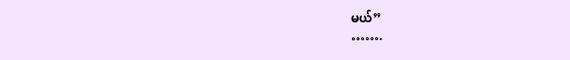မယ်”
…….